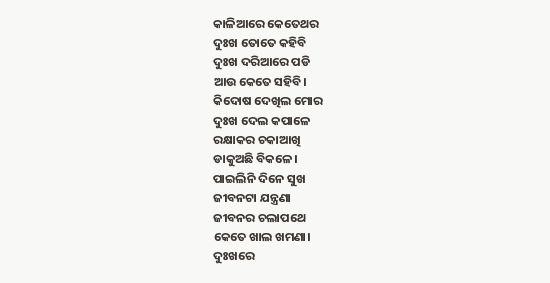କାଳିଆରେ କେତେଥର
ଦୁଃଖ ତୋତେ କହିବି
ଦୁଃଖ ଦରିଆରେ ପଡି
ଆଉ କେତେ ସହିବି।
କିଦୋଷ ଦେଖିଲ ମୋର
ଦୁଃଖ ଦେଲ କପାଳେ
ରକ୍ଷାକର ଚକାଆଖି
ଡାକୁଅଛି ବିକଳେ।
ପାଇଲିନି ଦିନେ ସୁଖ
ଜୀବନଟା ଯନ୍ତ୍ରଣା
ଜୀବନର ଚଲାପଥେ
କେତେ ଖାଲ ଖମଣା।
ଦୁଃଖରେ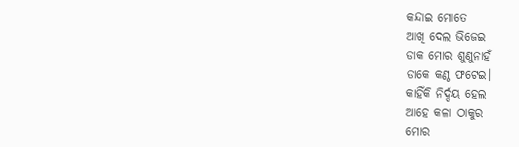କନ୍ଦାଇ ମୋତେ
ଆଖି ଦେଲ ଭିଜେଇ
ଡାକ ମୋର ଶୁଣୁନାହଁ
ଡାକେ କଣ୍ଠ ଫଟେଇ।
କାହିଁକି ନିର୍ଦ୍ଦୟ ହେଲ
ଆହେ କଳା ଠାକୁର
ମୋର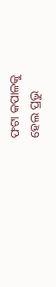ଫଟା କପାଳକୁ
ହେଲ ପ୍ରଭୁ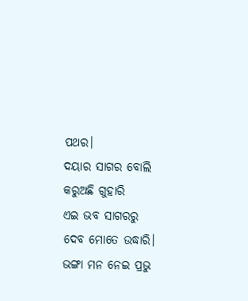ପଥର।
ଦୟାର ସାଗର ବୋଲି
କରୁଅଛି ଗୁହାରି
ଏଇ ଭବ ସାଗରରୁ
ଦେବ ମୋତେ ଉଦ୍ଧାରି।
ଭଙ୍ଗା ମନ ନେଇ ପ୍ରଭୁ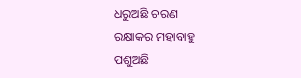ଧରୁଅଛି ଚରଣ
ରକ୍ଷାକର ମହାବାହୁ
ପଶୁଅଛି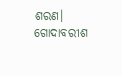ଶରଣ।
ଗୋଦାବରୀଶ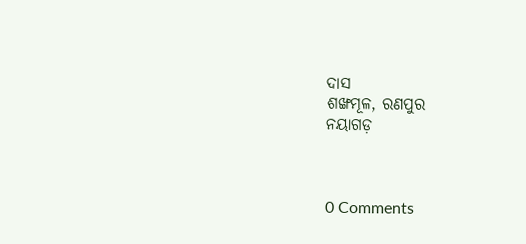ଦାସ
ଶଙ୍ଖମୂଳ, ରଣପୁର
ନୟାଗଡ଼



0 Comments